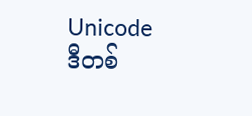Unicode
ဒီတစ်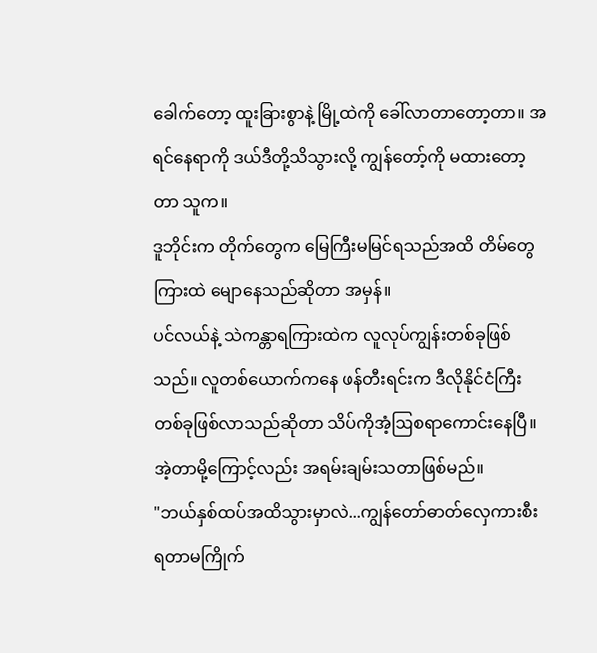ခေါက်တော့ ထူးခြားစွာနဲ့ မြို့ထဲကို ခေါ်လာတာတော့တာ။ အရင်နေရာကို ဒယ်ဒီတို့သိသွားလို့ ကျွန်တော့်ကို မထားတော့တာ သူက။
ဒူဘိုင်းက တိုက်တွေက မြေကြီးမမြင်ရသည်အထိ တိမ်တွေကြားထဲ မျောနေသည်ဆိုတာ အမှန်။
ပင်လယ်နဲ့ သဲကန္တာရကြားထဲက လူလုပ်ကျွန်းတစ်ခုဖြစ်သည်။ လူတစ်ယောက်ကနေ ဖန်တီးရင်းက ဒီလိုနိုင်ငံကြီးတစ်ခုဖြစ်လာသည်ဆိုတာ သိပ်ကိုအံ့ဩစရာကောင်းနေပြီ။ အဲ့တာမို့ကြောင့်လည်း အရမ်းချမ်းသတာဖြစ်မည်။
"ဘယ်နှစ်ထပ်အထိသွားမှာလဲ...ကျွန်တော်ဓာတ်လှေကားစီးရတာမကြိုက်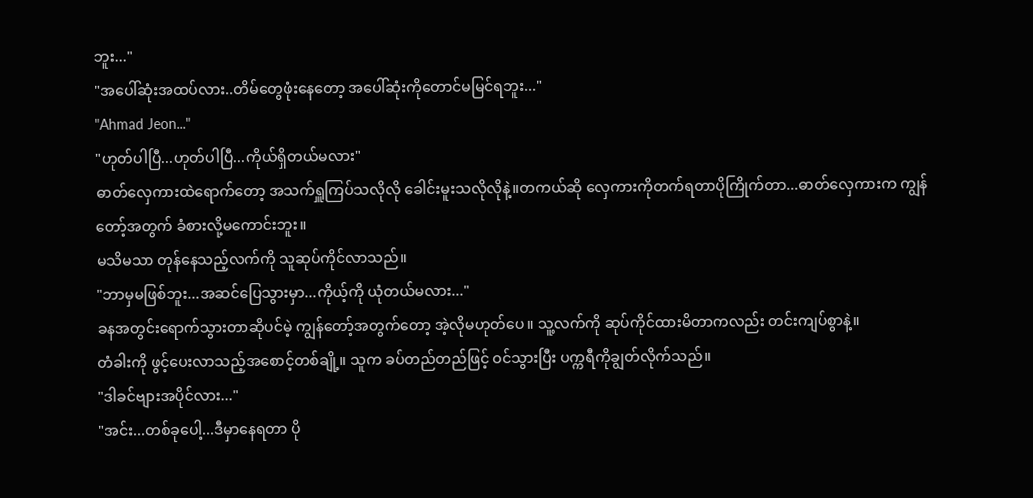ဘူး..."
"အပေါ်ဆုံးအထပ်လား..တိမ်တွေဖုံးနေတော့ အပေါ်ဆုံးကိုတောင်မမြင်ရဘူး..."
"Ahmad Jeon..."
"ဟုတ်ပါပြီ...ဟုတ်ပါပြီ...ကိုယ်ရှိတယ်မလား"
ဓာတ်လှေကားထဲရောက်တော့ အသက်ရှူကြပ်သလိုလို ခေါင်းမူးသလိုလိုနဲ့။တကယ်ဆို လှေကားကိုတက်ရတာပိုကြိုက်တာ...ဓာတ်လှေကားက ကျွန်တော့်အတွက် ခံစားလို့မကောင်းဘူး။
မသိမသာ တုန်နေသည့်လက်ကို သူဆုပ်ကိုင်လာသည်။
"ဘာမှမဖြစ်ဘူး...အဆင်ပြေသွားမှာ...ကိုယ့်ကို ယုံတယ်မလား..."
ခနအတွင်းရောက်သွားတာဆိုပင်မဲ့ ကျွန်တော့်အတွက်တော့ အဲ့လိုမဟုတ်ပေ။ သူ့လက်ကို ဆုပ်ကိုင်ထားမိတာကလည်း တင်းကျပ်စွာနဲ့။
တံခါးကို ဖွင့်ပေးလာသည့်အစောင့်တစ်ချို့။ သူက ခပ်တည်တည်ဖြင့် ဝင်သွားပြီး ပက္ကရီကိုချွတ်လိုက်သည်။
"ဒါခင်ဗျားအပိုင်လား..."
"အင်း...တစ်ခုပေါ့...ဒီမှာနေရတာ ပို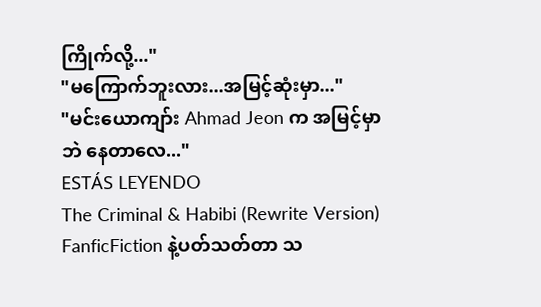ကြိုက်လို့..."
"မကြောက်ဘူးလား...အမြင့်ဆုံးမှာ..."
"မင်းယောကျာ်း Ahmad Jeon က အမြင့်မှာဘဲ နေတာလေ..."
ESTÁS LEYENDO
The Criminal & Habibi (Rewrite Version)
FanficFiction နဲ့ပတ်သတ်တာ သ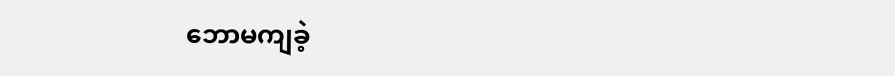ဘောမကျခဲ့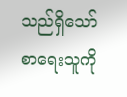သည်ရှိသော် စာရေးသူကို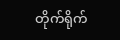တိုက်ရိုက်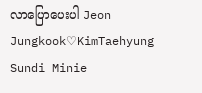လာပြောပေးပါ Jeon Jungkook♡KimTaehyung Sundi Minie